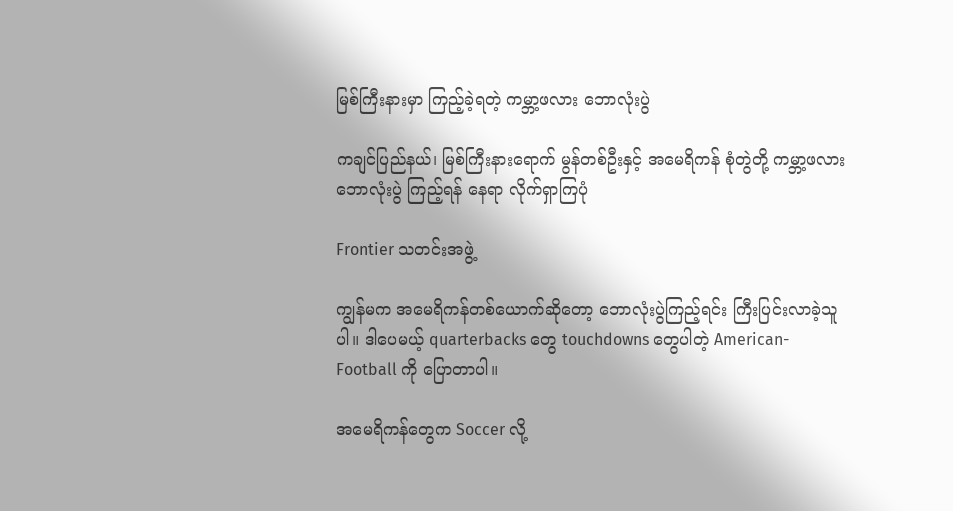မြစ်ကြီးနားမှာ ကြည့်ခဲ့ရတဲ့ ကမ္ဘာ့ဖလား ဘောလုံးပွဲ

ကချင်ပြည်နယ်၊ မြစ်ကြီးနားရောက် မွန်တစ်ဦးနှင့် အမေရိကန် စုံတွဲတို့ ကမ္ဘာ့ဖလားဘောလုံးပွဲ ကြည့်ရန် နေရာ လိုက်ရှာကြပုံ

Frontier သတင်းအဖွဲ့

ကျွန်မက အမေရိကန်တစ်ယောက်ဆိုတော့ ဘောလုံးပွဲကြည့်ရင်း ကြီးပြင်းလာခဲ့သူပါ။ ဒါပေမယ့် quarterbacks တွေ touchdowns တွေပါတဲ့ American-Football ကို ပြောတာပါ။

အမေရိကန်တွေက Soccer လို့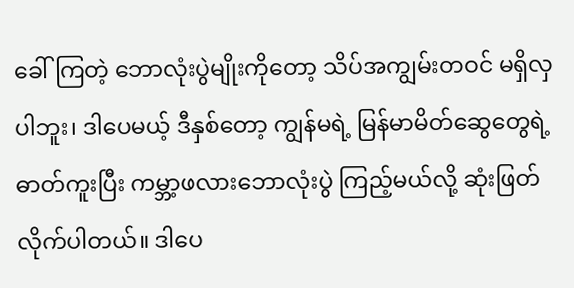ခေါ်ကြတဲ့ ဘောလုံးပွဲမျိုးကိုတော့ သိပ်အကျွမ်းတဝင် မရှိလှပါဘူး၊ ဒါပေမယ့် ဒီနှစ်တော့ ကျွန်မရဲ့ မြန်မာမိတ်ဆွေတွေရဲ့ ဓာတ်ကူးပြီး ကမ္ဘာ့ဖလားဘောလုံးပွဲ ကြည့်မယ်လို့ ဆုံးဖြတ်လိုက်ပါတယ်။ ဒါပေ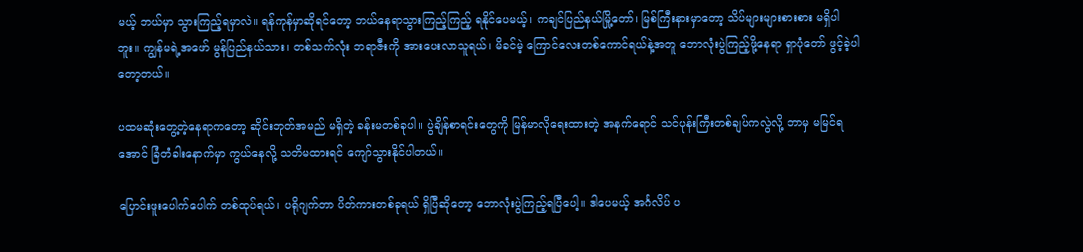မယ့် ဘယ်မှာ သွားကြည့်ရမှာလဲ။ ရန်ကုန်မှာဆိုရင်တော့ ဘယ်နေရာသွားကြည့်ကြည့် ရနိုင်ပေမယ့်၊ ကချင်ပြည်နယ်မြို့တော်၊ မြစ်ကြီးနားမှာတော့ သိပ်များများစားစား မရှိပါဘူး။ ကျွန်မရဲ့အဖော် မွန်ပြည်နယ်သား၊ တစ်သက်လုံး ဘရာဇီးကို အားပေးလာသူရယ်၊ မိခင်မဲ့ ကြောင်လေးတစ်ကောင်ရယ်နဲ့အတူ ဘောလုံးပွဲကြည့်ဖို့နေရာ ရှာပုံတော် ဖွင့်ခဲ့ပါတော့တယ်။

ပထမဆုံးတွေ့တဲ့နေရာကတော့ ဆိုင်းဘုတ်အမည် မရှိတဲ့ ခန်းမတစ်ခုပါ။ ပွဲချိန်စာရင်းတွေကို မြန်မာလိုရေးထားတဲ့ အနက်ရောင် သင်ပုန်းကြီးတစ်ချပ်ကလွဲလို့ ဘာမှ မမြင်ရအောင် ခြံတံခါးနောက်မှာ ကွယ်နေလို့ သတိမထားရင် ကျော်သွားနိုင်ပါတယ်။

ပြောင်းဖူးပေါက်ပေါက် တစ်ထုပ်ရယ်၊ ပရိုဂျက်တာ ပိတ်ကားတစ်ခုရယ် ရှိပြီဆိုတော့ ဘောလုံးပွဲကြည့်ရပြီပေါ့။ ဒါပေမယ့် အင်္ဂလိပ် ပ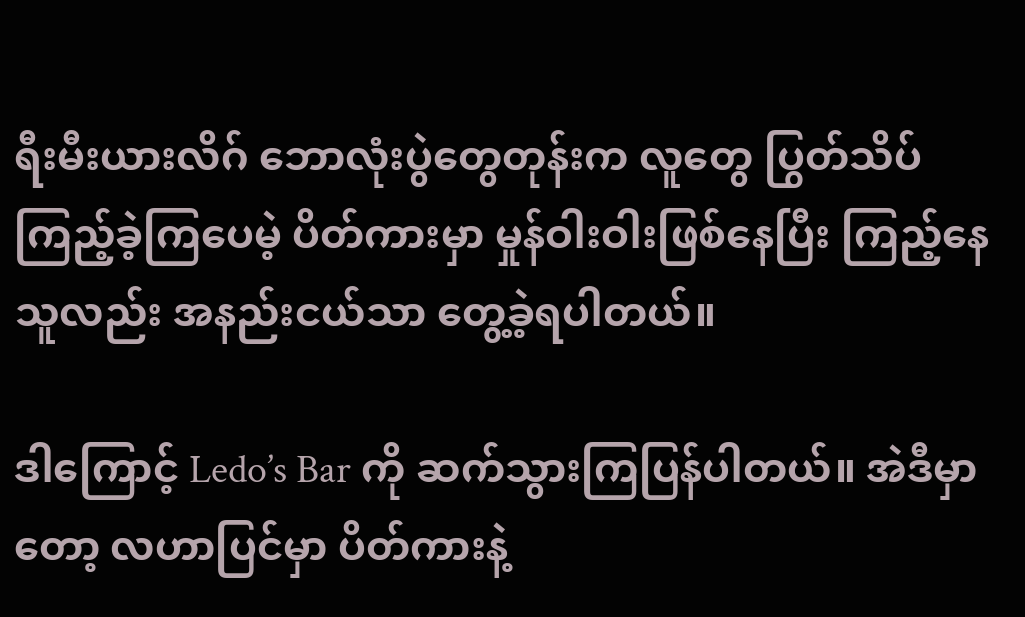ရီးမီးယားလိဂ် ဘောလုံးပွဲတွေတုန်းက လူတွေ ပြွတ်သိပ်ကြည့်ခဲ့ကြပေမဲ့ ပိတ်ကားမှာ မှုန်ဝါးဝါးဖြစ်နေပြီး ကြည့်နေသူလည်း အနည်းငယ်သာ တွေ့ခဲ့ရပါတယ်။

ဒါကြောင့် Ledo’s Bar ကို ဆက်သွားကြပြန်ပါတယ်။ အဲဒီမှာတော့ လဟာပြင်မှာ ပိတ်ကားနဲ့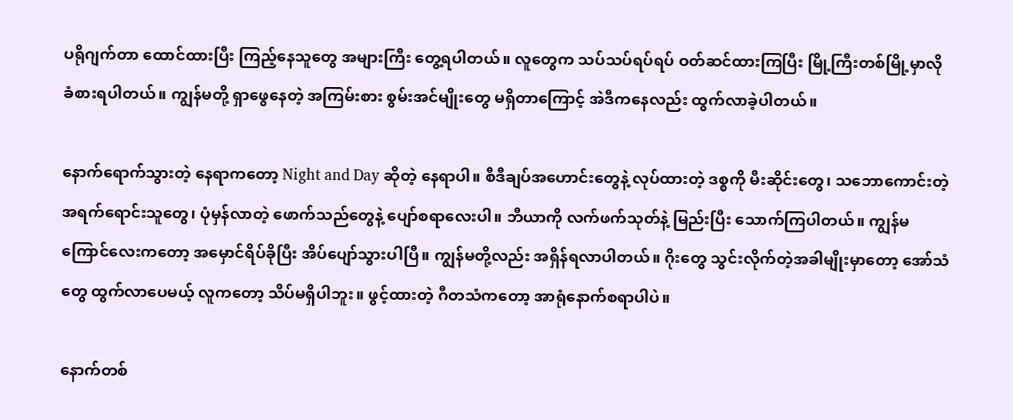ပရိုဂျက်တာ ထောင်ထားပြီး ကြည့်နေသူတွေ အများကြီး တွေ့ရပါတယ်။ လူတွေက သပ်သပ်ရပ်ရပ် ဝတ်ဆင်ထားကြပြီး မြို့ကြီးတစ်မြို့မှာလို ခံစားရပါတယ်။ ကျွန်မတို့ ရှာဖွေနေတဲ့ အကြမ်းစား စွမ်းအင်မျိုးတွေ မရှိတာကြောင့် အဲဒီကနေလည်း ထွက်လာခဲ့ပါတယ်။

နောက်ရောက်သွားတဲ့ နေရာကတော့ Night and Day ဆိုတဲ့ နေရာပါ။ စီဒီချပ်အဟောင်းတွေနဲ့ လုပ်ထားတဲ့ ဒစ္စကို မီးဆိုင်းတွေ၊ သဘောကောင်းတဲ့ အရက်ရောင်းသူတွေ၊ ပုံမှန်လာတဲ့ ဖောက်သည်တွေနဲ့ ပျော်စရာလေးပါ။ ဘီယာကို လက်ဖက်သုတ်နဲ့ မြည်းပြီး သောက်ကြပါတယ်။ ကျွန်မ ကြောင်လေးကတော့ အမှောင်ရိပ်ခိုပြီး အိပ်ပျော်သွားပါပြီ။ ကျွန်မတို့လည်း အရှိန်ရလာပါတယ်။ ဂိုးတွေ သွင်းလိုက်တဲ့အခါမျိုးမှာတော့ အော်သံတွေ ထွက်လာပေမယ့် လူကတော့ သိပ်မရှိပါဘူး။ ဖွင့်ထားတဲ့ ဂီတသံကတော့ အာရုံနောက်စရာပါပဲ။

နောက်တစ်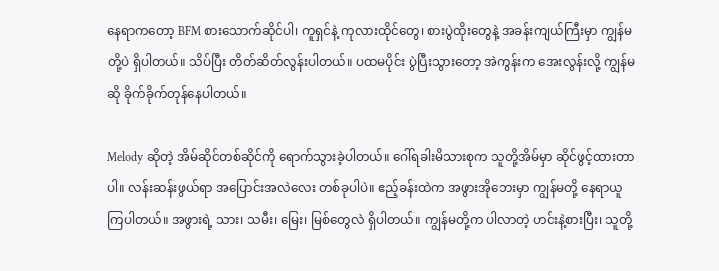နေရာကတော့ BFM စားသောက်ဆိုင်ပါ၊ ကူရှင်နဲ့ ကုလားထိုင်တွေ၊ စားပွဲထိုးတွေနဲ့ အခန်းကျယ်ကြီးမှာ ကျွန်မတို့ပဲ ရှိပါတယ်။ သိပ်ပြီး တိတ်ဆိတ်လွန်းပါတယ်။ ပထမပိုင်း ပွဲပြီးသွားတော့ အဲကွန်းက အေးလွန်းလို့ ကျွန်မဆို ခိုက်ခိုက်တုန်နေပါတယ်။

Melody ဆိုတဲ့ အိမ်ဆိုင်တစ်ဆိုင်ကို ရောက်သွားခဲ့ပါတယ်။ ဂေါ်ရခါးမိသားစုက သူတို့အိမ်မှာ ဆိုင်ဖွင့်ထားတာပါ။ လန်းဆန်းဖွယ်ရာ အပြောင်းအလဲလေး တစ်ခုပါပဲ။ ဧည့်ခန်းထဲက အဖွားအိုဘေးမှာ ကျွန်မတို့ နေရာယူကြပါတယ်။ အဖွားရဲ့ သား၊ သမီး၊ မြေး၊ မြစ်တွေလဲ ရှိပါတယ်။ ကျွန်မတို့က ပါလာတဲ့ ဟင်းနဲ့စားပြီး၊ သူတို့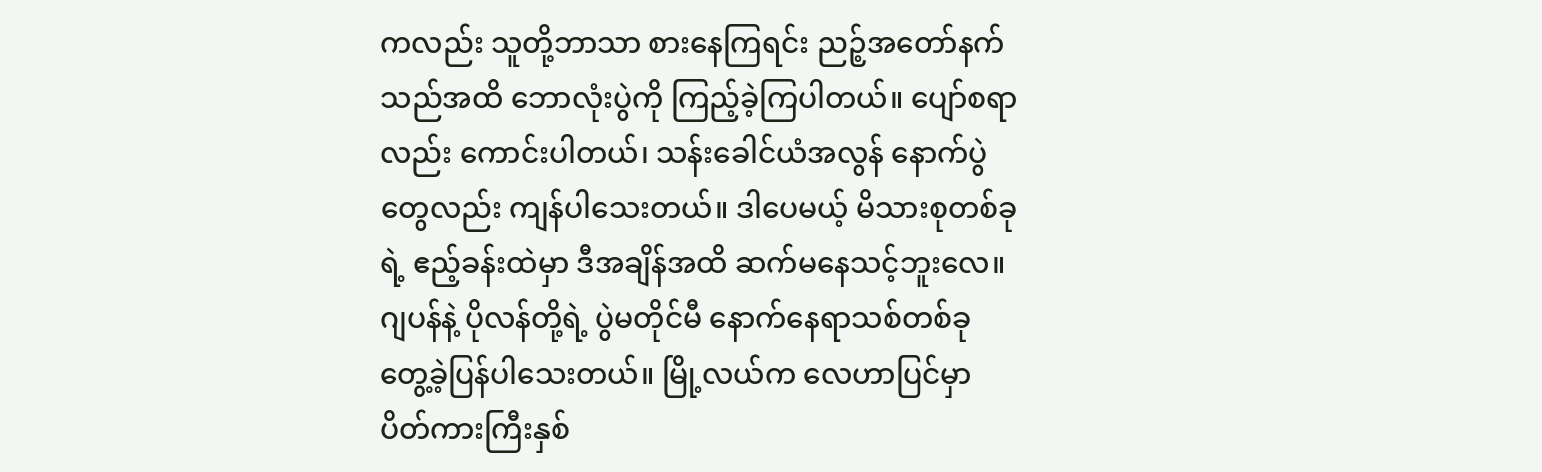ကလည်း သူတို့ဘာသာ စားနေကြရင်း ညဉ့်အတော်နက်သည်အထိ ဘောလုံးပွဲကို ကြည့်ခဲ့ကြပါတယ်။ ပျော်စရာလည်း ကောင်းပါတယ်၊ သန်းခေါင်ယံအလွန် နောက်ပွဲတွေလည်း ကျန်ပါသေးတယ်။ ဒါပေမယ့် မိသားစုတစ်ခုရဲ့ ဧည့်ခန်းထဲမှာ ဒီအချိန်အထိ ဆက်မနေသင့်ဘူးလေ။ ဂျပန်နဲ့ ပိုလန်တို့ရဲ့ ပွဲမတိုင်မီ နောက်နေရာသစ်တစ်ခု တွေ့ခဲ့ပြန်ပါသေးတယ်။ မြို့လယ်က လေဟာပြင်မှာ ပိတ်ကားကြီးနှစ်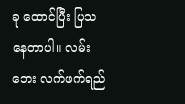ခု ထောင်ပြီး ပြသနေတာပါ။ လမ်းဘေး လက်ဖက်ရည်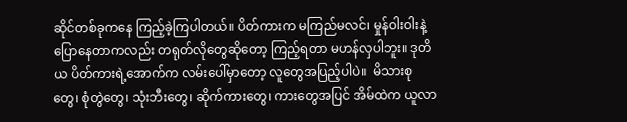ဆိုင်တစ်ခုကနေ ကြည့်ခဲ့ကြပါတယ်။ ပိတ်ကားက မကြည်မလင်၊ မှုန်ဝါးဝါးနဲ့ ပြောနေတာကလည်း တရုတ်လိုတွေဆိုတော့ ကြည့်ရတာ မဟန်လှပါဘူး။ ဒုတိယ ပိတ်ကားရဲ့အောက်က လမ်းပေါ်မှာတော့ လူတွေအပြည့်ပါပဲ။  မိသားစုတွေ၊ စုံတွဲတွေ၊ သုံးဘီးတွေ၊ ဆိုက်ကားတွေ၊ ကားတွေအပြင် အိမ်ထဲက ယူလာ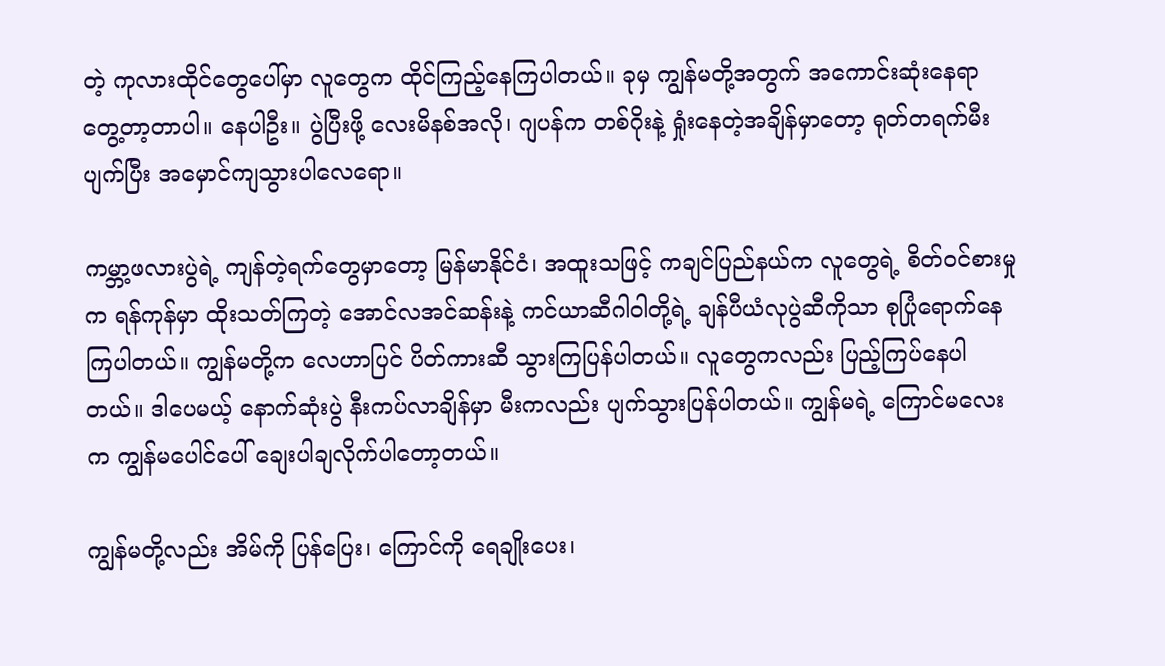တဲ့ ကုလားထိုင်တွေပေါ်မှာ လူတွေက ထိုင်ကြည့်နေကြပါတယ်။ ခုမှ ကျွန်မတို့အတွက် အကောင်းဆုံးနေရာ တွေ့တာ့တာပါ။ နေပါဦး။ ပွဲပြီးဖို့ လေးမိနစ်အလို၊ ဂျပန်က တစ်ဂိုးနဲ့ ရှုံးနေတဲ့အချိန်မှာတော့ ရုတ်တရက်မီးပျက်ပြီး အမှောင်ကျသွားပါလေရော။

ကမ္ဘာ့ဖလားပွဲရဲ့ ကျန်တဲ့ရက်တွေမှာတော့ မြန်မာနိုင်ငံ၊ အထူးသဖြင့် ကချင်ပြည်နယ်က လူတွေရဲ့ စိတ်ဝင်စားမှုက ရန်ကုန်မှာ ထိုးသတ်ကြတဲ့ အောင်လအင်ဆန်းနဲ့ ကင်ယာဆီဂါဝါတို့ရဲ့ ချန်ပီယံလုပွဲဆီကိုသာ စုပြုံရောက်နေကြပါတယ်။ ကျွန်မတို့က လေဟာပြင် ပိတ်ကားဆီ သွားကြပြန်ပါတယ်။ လူတွေကလည်း ပြည့်ကြပ်နေပါတယ်။ ဒါပေမယ့် နောက်ဆုံးပွဲ နီးကပ်လာချိန်မှာ မီးကလည်း ပျက်သွားပြန်ပါတယ်။ ကျွန်မရဲ့ ကြောင်မလေးက ကျွန်မပေါင်ပေါ် ချေးပါချလိုက်ပါတော့တယ်။

ကျွန်မတို့လည်း အိမ်ကို ပြန်ပြေး၊ ကြောင်ကို ရေချိုးပေး၊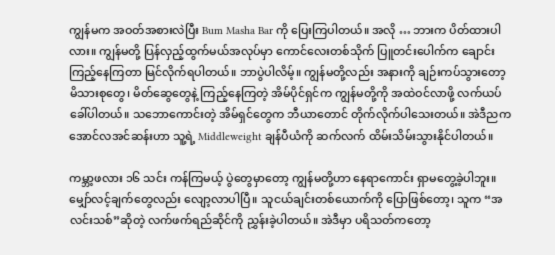ကျွန်မက အဝတ်အစားလဲပြီး Bum Masha Bar ကို ပြေးကြပါတယ်။ အလို … ဘားက ပိတ်ထားပါလား။ ကျွန်မတို့ ပြန်လှည့်ထွက်မယ်အလုပ်မှာ ကောင်လေးတစ်သိုက် ပြူတင်းပေါက်က ချောင်းကြည့်နေကြတာ မြင်လိုက်ရပါတယ်။ ဘာပွဲပါလိမ့်။ ကျွန်မတို့လည်း အနားကို ချဉ်းကပ်သွားတော့ မိသားစုတွေ၊ မိတ်ဆွေတွေနဲ့ ကြည့်နေကြတဲ့ အိမ်ပိုင်ရှင်က ကျွန်မတို့ကို အထဲဝင်လာဖို့ လက်ယပ်ခေါ်ပါတယ်။ သဘောကောင်းတဲ့ အိမ်ရှင်တွေက ဘီယာတောင် တိုက်လိုက်ပါသေးတယ်။ အဲဒီညက အောင်လအင်ဆန်းဟာ သူ့ရဲ့ Middleweight ချန်ပီယံကို ဆက်လက် ထိမ်းသိမ်းသွားနိုင်ပါတယ်။

ကမ္ဘာ့ဖလား ၁၆ သင်း ကန်ကြမယ့် ပွဲတွေမှာတော့ ကျွန်မတို့ဟာ နေရာကောင်း ရှာမတွေ့ခဲ့ပါဘူး။ မျှော်လင့်ချက်တွေလည်း လျော့လာပါပြီ။ သူငယ်ချင်းတစ်ယောက်ကို ပြောဖြစ်တော့၊ သူက “အလင်းသစ်”ဆိုတဲ့ လက်ဖက်ရည်ဆိုင်ကို ညွှန်းခဲ့ပါတယ်။ အဲဒီမှာ ပရိသတ်ကတော့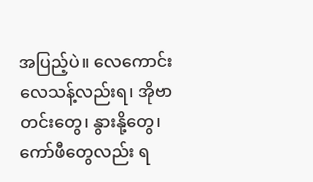အပြည့်ပဲ။ လေကောင်းလေသန့်လည်းရ၊ အိုဗာတင်းတွေ၊ နွားနို့တွေ၊ ကော်ဖီတွေလည်း ရ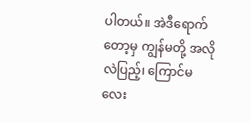ပါတယ်။ အဲဒီရောက်တော့မှ ကျွန်မတို့ အလိုလဲပြည့်၊ ကြောင်မလေး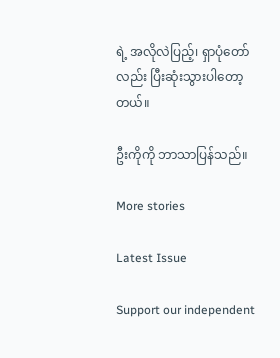ရဲ့ အလိုလဲပြည့်၊ ရှာပုံတော်လည်း ပြီးဆုံးသွားပါတော့တယ်။

ဦးကိုကို ဘာသာပြန်သည်။

More stories

Latest Issue

Support our independent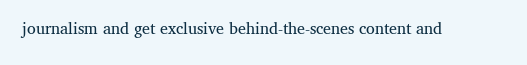journalism and get exclusive behind-the-scenes content and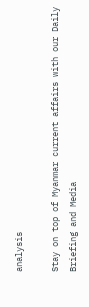analysis

Stay on top of Myanmar current affairs with our Daily Briefing and Media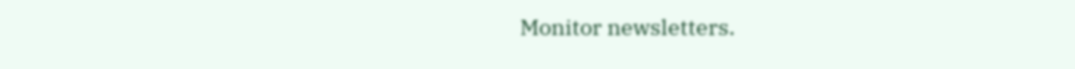Monitor newsletters.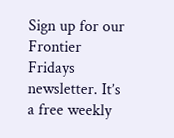Sign up for our Frontier Fridays newsletter. It’s a free weekly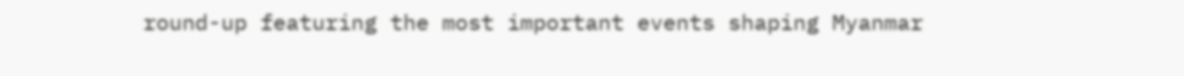round-up featuring the most important events shaping Myanmar